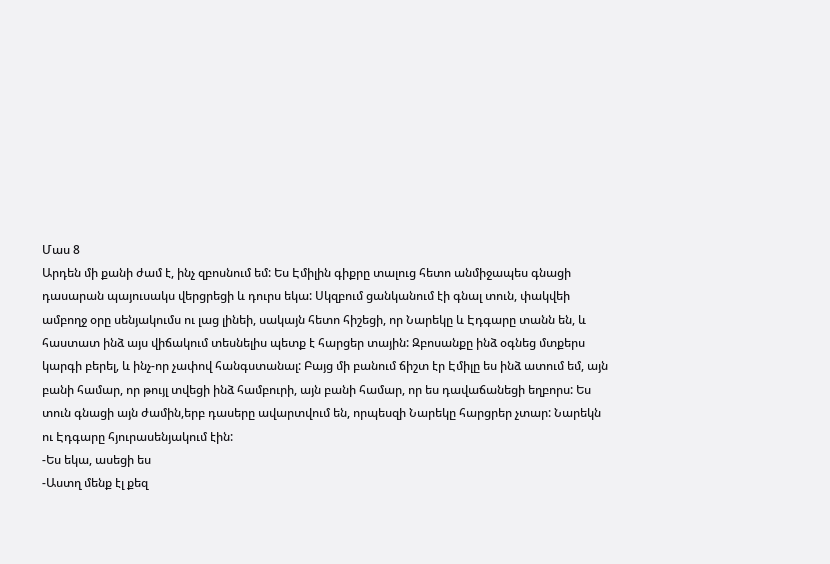Մաս 8
Արդեն մի քանի ժամ է, ինչ զբոսնում եմ: Ես Էմիլին գիքրը տալուց հետո անմիջապես գնացի դասարան պայուսակս վերցրեցի և դուրս եկա: Սկզբում ցանկանում էի գնալ տուն, փակվեի ամբողջ օրը սենյակումս ու լաց լինեի, սակայն հետո հիշեցի, որ Նարեկը և Էդգարը տանն են, և հաստատ ինձ այս վիճակում տեսնելիս պետք է հարցեր տային: Զբոսանքը ինձ օգնեց մտքերս կարգի բերել, և ինչ-որ չափով հանգստանալ: Բայց մի բանում ճիշտ էր Էմիլը ես ինձ ատում եմ, այն բանի համար, որ թույլ տվեցի ինձ համբուրի, այն բանի համար, որ ես դավաճանեցի եղբորս: Ես տուն գնացի այն ժամին,երբ դասերը ավարտվում են, որպեսզի Նարեկը հարցրեր չտար: Նարեկն ու Էդգարը հյուրասենյակում էին:
-Ես եկա, ասեցի ես
-Աստղ մենք էլ քեզ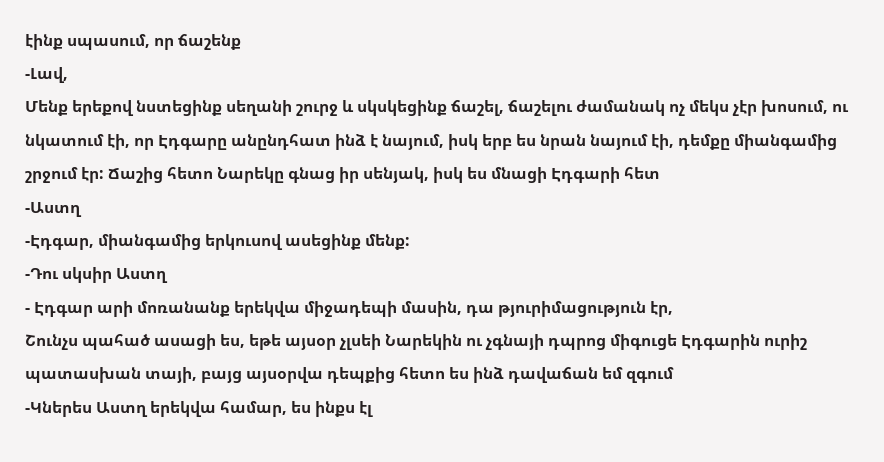էինք սպասում, որ ճաշենք
-Լավ,
Մենք երեքով նստեցինք սեղանի շուրջ և սկսկեցինք ճաշել, ճաշելու ժամանակ ոչ մեկս չէր խոսում, ու նկատում էի, որ Էդգարը անընդհատ ինձ է նայում, իսկ երբ ես նրան նայում էի, դեմքը միանգամից շրջում էր: Ճաշից հետո Նարեկը գնաց իր սենյակ, իսկ ես մնացի Էդգարի հետ
-Աստղ
-Էդգար, միանգամից երկուսով ասեցինք մենք:
-Դու սկսիր Աստղ
- Էդգար արի մոռանանք երեկվա միջադեպի մասին, դա թյուրիմացություն էր,
Շունչս պահած ասացի ես, եթե այսօր չլսեի Նարեկին ու չգնայի դպրոց միգուցե Էդգարին ուրիշ պատասխան տայի, բայց այսօրվա դեպքից հետո ես ինձ դավաճան եմ զգում
-Կներես Աստղ երեկվա համար, ես ինքս էլ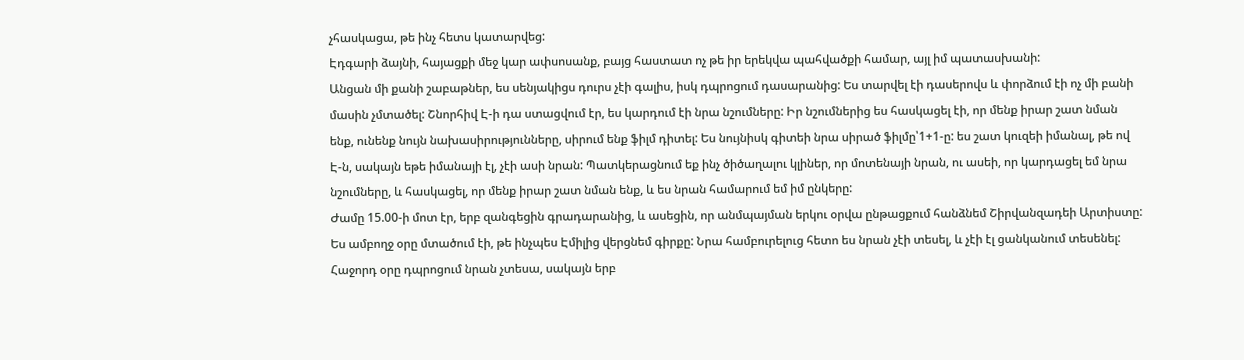չհասկացա, թե ինչ հետս կատարվեց:
Էդգարի ձայնի, հայացքի մեջ կար ափսոսանք, բայց հաստատ ոչ թե իր երեկվա պահվածքի համար, այլ իմ պատասխանի:
Անցան մի քանի շաբաթներ, ես սենյակիցս դուրս չէի գալիս, իսկ դպրոցում դասարանից: Ես տարվել էի դասերովս և փորձում էի ոչ մի բանի մասին չմտածել: Շնորհիվ Է-ի դա ստացվում էր, ես կարդում էի նրա նշումները: Իր նշումներից ես հասկացել էի, որ մենք իրար շատ նման ենք, ունենք նույն նախասիրությունները, սիրում ենք ֆիլմ դիտել: Ես նույնիսկ գիտեի նրա սիրած ֆիլմը՝1+1-ը: ես շատ կուզեի իմանալ, թե ով Է-ն, սակայն եթե իմանայի էլ, չէի ասի նրան: Պատկերացնում եք ինչ ծիծաղալու կլիներ, որ մոտենայի նրան, ու ասեի, որ կարդացել եմ նրա նշումները, և հասկացել, որ մենք իրար շատ նման ենք, և ես նրան համարում եմ իմ ընկերը:
Ժամը 15.00-ի մոտ էր, երբ զանգեցին գրադարանից, և ասեցին, որ անմպայման երկու օրվա ընթացքում հանձնեմ Շիրվանզադեի Արտիստը: Ես ամբողջ օրը մտածում էի, թե ինչպես Էմիլից վերցնեմ գիրքը: Նրա համբուրելուց հետո ես նրան չէի տեսել, և չէի էլ ցանկանում տեսենել: Հաջորդ օրը դպրոցում նրան չտեսա, սակայն երբ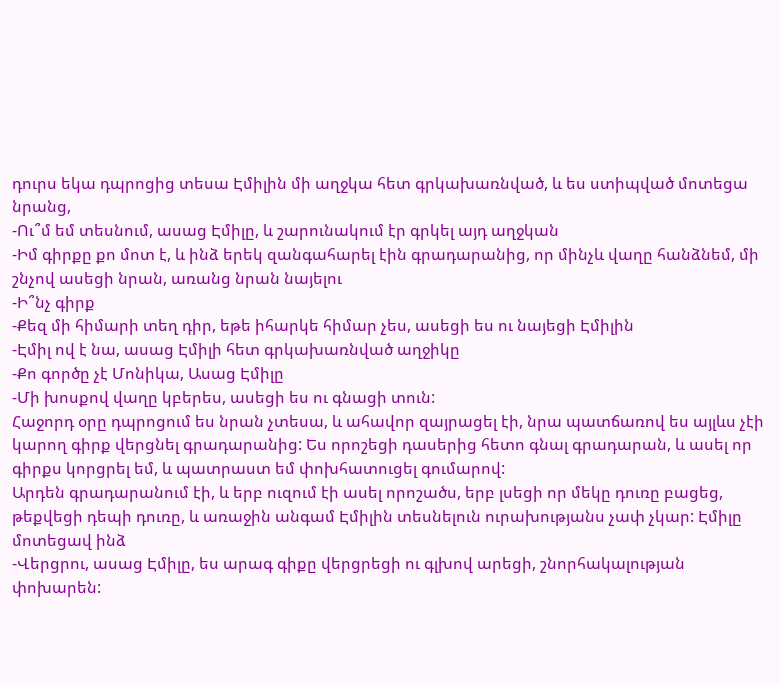դուրս եկա դպրոցից տեսա Էմիլին մի աղջկա հետ գրկախառնված, և ես ստիպված մոտեցա նրանց,
-Ու՞մ եմ տեսնում, ասաց Էմիլը, և շարունակում էր գրկել այդ աղջկան
-Իմ գիրքը քո մոտ է, և ինձ երեկ զանգահարել էին գրադարանից, որ մինչև վաղը հանձնեմ, մի շնչով ասեցի նրան, առանց նրան նայելու
-Ի՞նչ գիրք
-Քեզ մի հիմարի տեղ դիր, եթե իհարկե հիմար չես, ասեցի ես ու նայեցի Էմիլին
-Էմիլ ով է նա, ասաց Էմիլի հետ գրկախառնված աղջիկը
-Քո գործը չէ Մոնիկա, Ասաց Էմիլը
-Մի խոսքով վաղը կբերես, ասեցի ես ու գնացի տուն:
Հաջորդ օրը դպրոցում ես նրան չտեսա, և ահավոր զայրացել էի, նրա պատճառով ես այլևս չէի կարող գիրք վերցնել գրադարանից: Ես որոշեցի դասերից հետո գնալ գրադարան, և ասել որ գիրքս կորցրել եմ, և պատրաստ եմ փոխհատուցել գումարով:
Արդեն գրադարանում էի, և երբ ուզում էի ասել որոշածս, երբ լսեցի որ մեկը դուռը բացեց, թեքվեցի դեպի դուռը, և առաջին անգամ Էմիլին տեսնելուն ուրախությանս չափ չկար: Էմիլը մոտեցավ ինձ
-Վերցրու, ասաց Էմիլը, ես արագ գիքը վերցրեցի ու գլխով արեցի, շնորհակալության փոխարեն: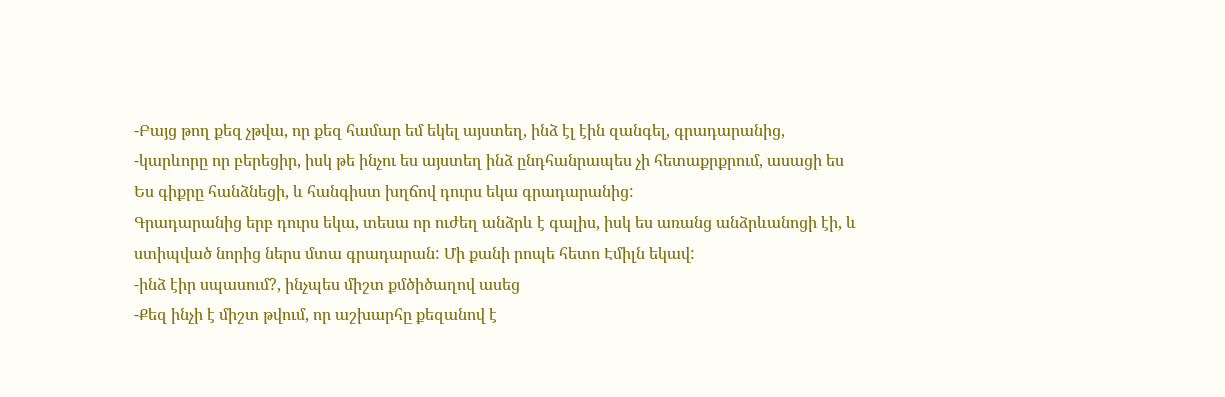-Բայց թող քեզ չթվա, որ քեզ համար եմ եկել այստեղ, ինձ էլ էին զանգել, գրադարանից,
-կարևորը որ բերեցիր, իսկ թե ինչու ես այստեղ ինձ ընդհանրապես չի հետաքրքրում, ասացի ես
Ես գիքրը հանձնեցի, և հանգիստ խղճով դուրս եկա գրադարանից:
Գրադարանից երբ դուրս եկա, տեսա որ ուժեղ անձրև է գալիս, իսկ ես առանց անձրևանոցի էի, և ստիպված նորից ներս մտա գրադարան: Մի քանի րոպե հետո Էմիլն եկավ:
-ինձ էիր սպասում?, ինչպես միշտ քմծիծաղով ասեց
-Քեզ ինչի է միշտ թվում, որ աշխարհը քեզանով է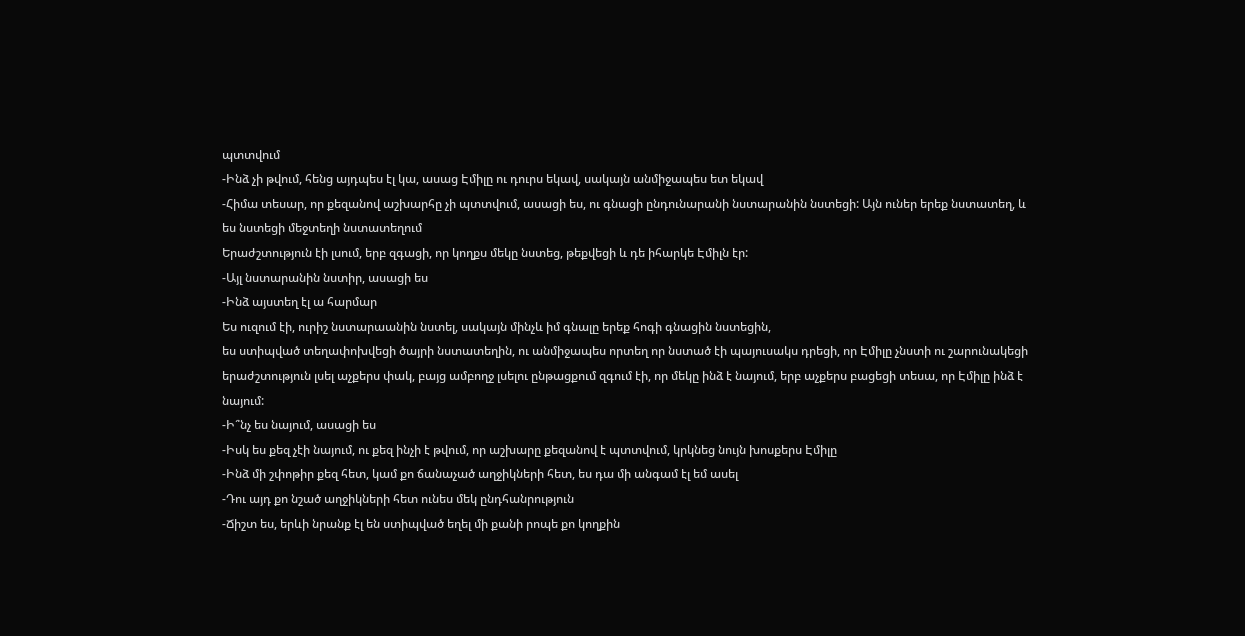պտտվում
-Ինձ չի թվում, հենց այդպես էլ կա, ասաց Էմիլը ու դուրս եկավ, սակայն անմիջապես ետ եկավ
-Հիմա տեսար, որ քեզանով աշխարհը չի պտտվում, ասացի ես, ու գնացի ընդունարանի նստարանին նստեցի: Այն ուներ երեք նստատեղ, և ես նստեցի մեջտեղի նստատեղում
Երաժշտություն էի լսում, երբ զգացի, որ կողքս մեկը նստեց, թեքվեցի և դե իհարկե Էմիլն էր:
-Այլ նստարանին նստիր, ասացի ես
-Ինձ այստեղ էլ ա հարմար
Ես ուզում էի, ուրիշ նստարաանին նստել, սակայն մինչև իմ գնալը երեք հոգի գնացին նստեցին,
ես ստիպված տեղափոխվեցի ծայրի նստատեղին, ու անմիջապես որտեղ որ նստած էի պայուսակս դրեցի, որ Էմիլը չնստի ու շարունակեցի երաժշտություն լսել աչքերս փակ, բայց ամբողջ լսելու ընթացքում զգում էի, որ մեկը ինձ է նայում, երբ աչքերս բացեցի տեսա, որ Էմիլը ինձ է նայում:
-Ի՞նչ ես նայում, ասացի ես
-Իսկ ես քեզ չէի նայում, ու քեզ ինչի է թվում, որ աշխարը քեզանով է պտտվում, կրկնեց նույն խոսքերս Էմիլը
-Ինձ մի շփոթիր քեզ հետ, կամ քո ճանաչած աղջիկների հետ, ես դա մի անգամ էլ եմ ասել
-Դու այդ քո նշած աղջիկների հետ ունես մեկ ընդհանրություն
-Ճիշտ ես, երևի նրանք էլ են ստիպված եղել մի քանի րոպե քո կողքին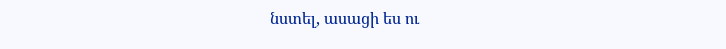նստել, ասացի ես ու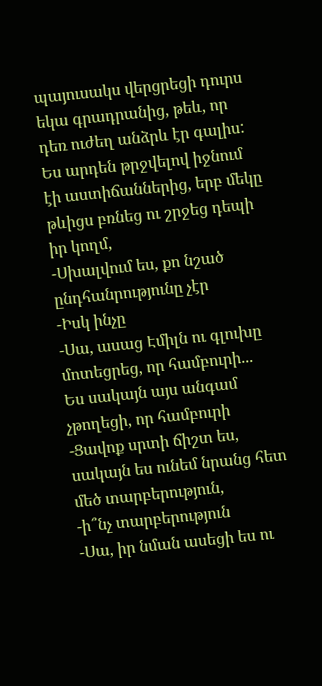պայուսակս վերցրեցի դուրս եկա գրադրանից, թեև, որ դեռ ուժեղ անձրև էր գալիս:
Ես արդեն թրջվելով իջնում էի աստիճաններից, երբ մեկը թևիցս բռնեց ու շրջեց դեպի իր կողմ,
-Սխալվում ես, քո նշած ընդհանրությունը չէր
-Իսկ ինչը
-Սա, ասաց Էմիլն ու գլուխը մոտեցրեց, որ համբուրի...
Ես սակայն այս անգամ չթողեցի, որ համբուրի
-Ցավոք սրտի ճիշտ ես, սակայն ես ունեմ նրանց հետ մեծ տարբերություն,
-ի՞նչ տարբերություն
-Սա, իր նման ասեցի ես ու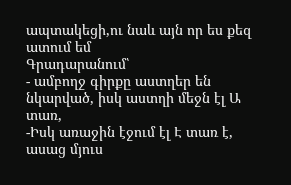ապտակեցի,ու նաև այն որ ես քեզ ատում եմ
Գրադարանում՝
- ամբողջ գիրքը աստղեր են նկարված, իսկ աստղի մեջն էլ Ա տառ,
-Իսկ առաջին էջում էլ Է տառ է, ասաց մյուս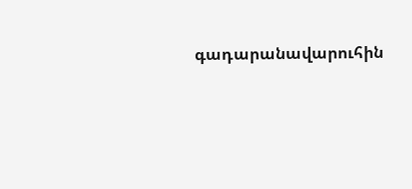գադարանավարուհին